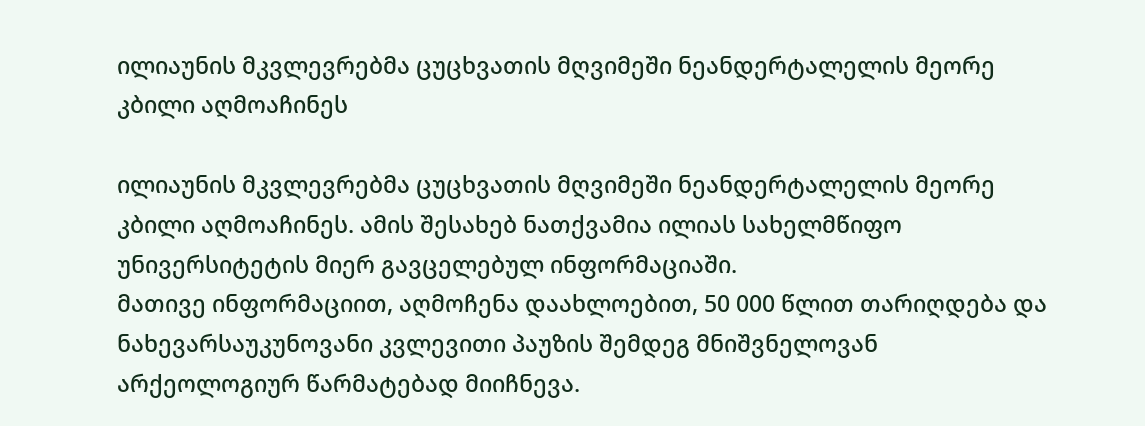ილიაუნის მკვლევრებმა ცუცხვათის მღვიმეში ნეანდერტალელის მეორე კბილი აღმოაჩინეს

ილიაუნის მკვლევრებმა ცუცხვათის მღვიმეში ნეანდერტალელის მეორე კბილი აღმოაჩინეს. ამის შესახებ ნათქვამია ილიას სახელმწიფო უნივერსიტეტის მიერ გავცელებულ ინფორმაციაში.
მათივე ინფორმაციით, აღმოჩენა დაახლოებით, 50 000 წლით თარიღდება და ნახევარსაუკუნოვანი კვლევითი პაუზის შემდეგ მნიშვნელოვან არქეოლოგიურ წარმატებად მიიჩნევა.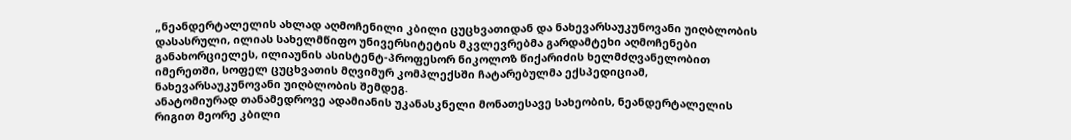„ნეანდერტალელის ახლად აღმოჩენილი კბილი ცუცხვათიდან და ნახევარსაუკუნოვანი უიღბლობის დასასრული, ილიას სახელმწიფო უნივერსიტეტის მკვლევრებმა გარდამტეხი აღმოჩენები განახორციელეს, ილიაუნის ასისტენტ-პროფესორ ნიკოლოზ წიქარიძის ხელმძღვანელობით იმერეთში, სოფელ ცუცხვათის მღვიმურ კომპლექსში ჩატარებულმა ექსპედიციამ, ნახევარსაუკუნოვანი უიღბლობის შემდეგ.
ანატომიურად თანამედროვე ადამიანის უკანასკნელი მონათესავე სახეობის, ნეანდერტალელის რიგით მეორე კბილი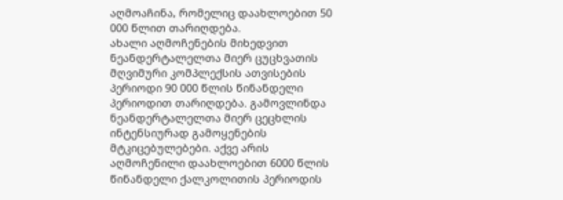აღმოაჩინა, რომელიც დაახლოებით 50 000 წლით თარიღდება.
ახალი აღმოჩენების მიხედვით ნეანდერტალელთა მიერ ცუცხვათის მღვიმური კომპლექსის ათვისების პერიოდი 90 000 წლის წინანდელი პერიოდით თარიღდება. გამოვლინდა ნეანდერტალელთა მიერ ცეცხლის ინტენსიურად გამოყენების მტკიცებულებები. აქვე არის აღმოჩენილი დაახლოებით 6000 წლის წინანდელი ქალკოლითის პერიოდის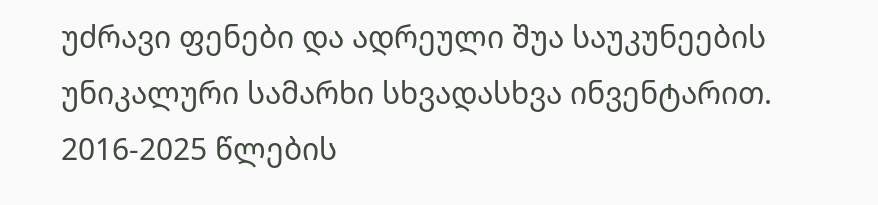უძრავი ფენები და ადრეული შუა საუკუნეების უნიკალური სამარხი სხვადასხვა ინვენტარით.
2016-2025 წლების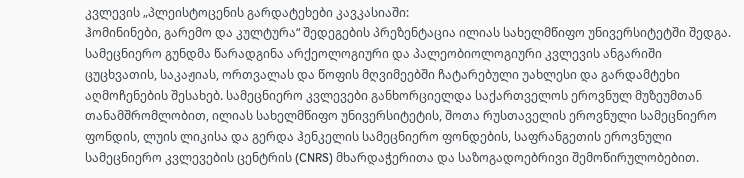კვლევის „პლეისტოცენის გარდატეხები კავკასიაში:
ჰომინინები, გარემო და კულტურა“ შედეგების პრეზენტაცია ილიას სახელმწიფო უნივერსიტეტში შედგა. სამეცნიერო გუნდმა წარადგინა არქეოლოგიური და პალეობიოლოგიური კვლევის ანგარიში ცუცხვათის, საკაჟიას, ორთვალას და წოფის მღვიმეებში ჩატარებული უახლესი და გარდამტეხი აღმოჩენების შესახებ. სამეცნიერო კვლევები განხორციელდა საქართველოს ეროვნულ მუზეუმთან თანამშრომლობით, ილიას სახელმწიფო უნივერსიტეტის, შოთა რუსთაველის ეროვნული სამეცნიერო ფონდის, ლუის ლიკისა და გერდა ჰენკელის სამეცნიერო ფონდების, საფრანგეთის ეროვნული სამეცნიერო კვლევების ცენტრის (CNRS) მხარდაჭერითა და საზოგადოებრივი შემოწირულობებით.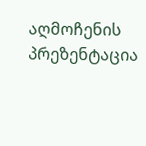აღმოჩენის პრეზენტაცია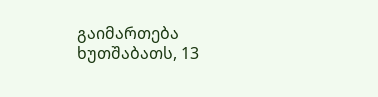გაიმართება ხუთშაბათს, 13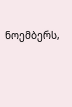ნოემბერს,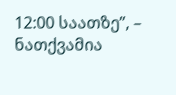12:00 საათზე”, – ნათქვამია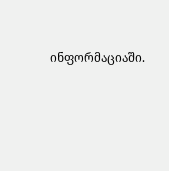ინფორმაციაში.